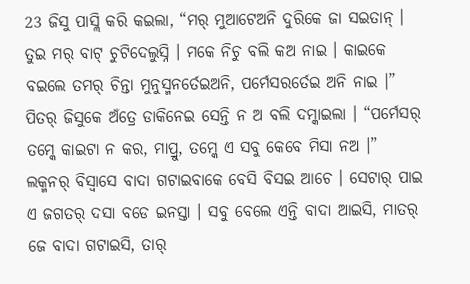23 ଜିସୁ ପାସ୍ଲି କରି କଇଲା, “ମର୍ ମୁଆଟେଅନି ଦୁରିକେ ଜା ସଇତାନ୍ । ତୁଇ ମର୍ ବାଟ୍ ଚୁଟିଦେଲୁସ୍ନି । ମକେ ନିଚୁ ବଲି କଅ ନାଇ । କାଇକେ ବଇଲେ ତମର୍ ଚିନ୍ତା ମୁନୁସ୍ମନର୍ତେଇଅନି, ପର୍ମେସରର୍ତେଇ ଅନି ନାଇ ।”
ପିତର୍ ଜିସୁକେ ଅଁତ୍ରେ ଡାକିନେଇ ସେନ୍ତି ନ ଅ ବଲି ଦମ୍କାଇଲା । “ପର୍ମେସର୍ ତମ୍କେ କାଇଟା ନ କର, ମାପ୍ରୁ, ତମ୍କେ ଏ ସବୁ କେବେ ମିସା ନଅ ।”
ଲକ୍ମନର୍ ବିସ୍ବାସେ ବାଦା ଗଟାଇବାକେ ବେସି ବିସଇ ଆଚେ । ସେଟାର୍ ପାଇ ଏ ଜଗତର୍ ଦସା ବଡେ ଇନସ୍ତା । ସବୁ ବେଲେ ଏନ୍ତି ବାଦା ଆଇସି, ମାତର୍ ଜେ ବାଦା ଗଟାଇସି, ତାର୍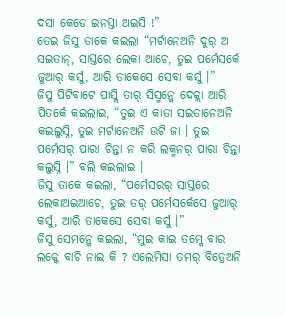ଦସା କେଡେ ଇନସ୍ତା ଅଇସି !”
ତେଇ ଜିସୁ ତାକେ କଇଲା “ମର୍ଟାନେଅନି ଦୁର୍ ଅ ସଇତାନ୍, ସାସ୍ତରେ ଲେକା ଆଚେ, ତୁଇ ପର୍ମେସର୍କେ ଜୁଆର୍ କର୍ସୁ, ଆରି ତାକେସେ ସେବା କର୍ସୁ ।”
ଜିସୁ ପିଟିବାଟେ ପାସ୍ଲି ତାର୍ ସିସ୍ମନ୍କେ ଦେକ୍ଲା ଆରି ପିତର୍କେ କଇଲାଇ, “ତୁଇ ଏ କାତା ସଇତାନେଅନି କଇଲୁସ୍ନି, ତୁଇ ମର୍ଟାନେଅନି ଉଟି ଜା । ତୁଇ ପର୍ମେସର୍ ପାରା ଚିନ୍ତା ନ କରି ଲକ୍ମନର୍ ପାରା ଚିନ୍ତା କଲୁସ୍ନି ।” ବଲି କଇଲାଇ ।
ଜିସୁ ତାକେ କଇଲା, “ପର୍ମେସରର୍ ସାସ୍ତରେ ଲେକାଅଇଆଚେ, ତୁଇ ତର୍ ପର୍ମେସର୍କେସେ ଜୁଆର୍ କର୍ସୁ, ଆରି ତାକେସେ ସେବା କର୍ସୁ ।”
ଜିସୁ ସେମନ୍କେ କଇଲା, “ମୁଇ କାଇ ତମ୍କେ ବାର ଲକ୍କେ ବାଚି ନାଇ କି ? ଏଲେମିସା ତମର୍ ବିତ୍ରେଅନି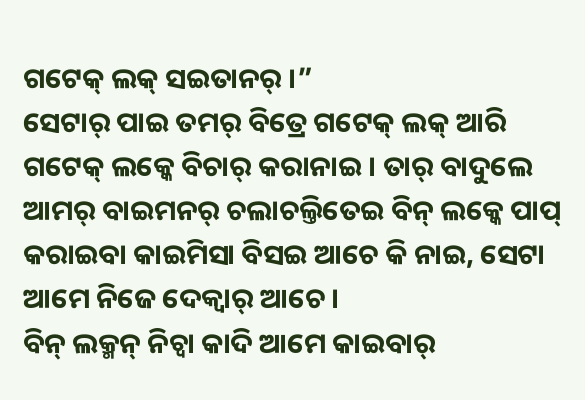ଗଟେକ୍ ଲକ୍ ସଇତାନର୍ ।”
ସେଟାର୍ ପାଇ ତମର୍ ବିତ୍ରେ ଗଟେକ୍ ଲକ୍ ଆରି ଗଟେକ୍ ଲକ୍କେ ବିଚାର୍ କରାନାଇ । ତାର୍ ବାଦୁଲେ ଆମର୍ ବାଇମନର୍ ଚଲାଚଲ୍ତିତେଇ ବିନ୍ ଲକ୍କେ ପାପ୍ କରାଇବା କାଇମିସା ବିସଇ ଆଚେ କି ନାଇ, ସେଟା ଆମେ ନିଜେ ଦେକ୍ବାର୍ ଆଚେ ।
ବିନ୍ ଲକ୍ମନ୍ ନିଚ୍ବା କାଦି ଆମେ କାଇବାର୍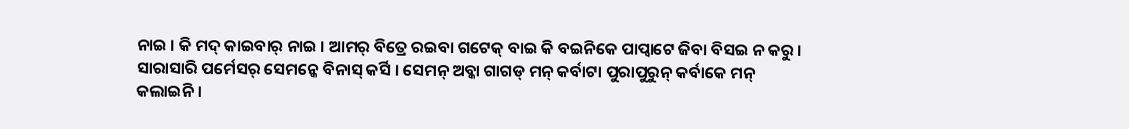ନାଇ । କି ମଦ୍ କାଇବାର୍ ନାଇ । ଆମର୍ ବିତ୍ରେ ରଇବା ଗଟେକ୍ ବାଇ କି ବଇନିକେ ପାପ୍ବାଟେ ଜିବା ବିସଇ ନ କରୁ ।
ସାରାସାରି ପର୍ମେସର୍ ସେମନ୍କେ ବିନାସ୍ କର୍ସି । ସେମନ୍ ଅବ୍କା ଗାଗଡ୍ ମନ୍ କର୍ବାଟା ପୁରାପୁରୁନ୍ କର୍ବାକେ ମନ୍ କଲାଇନି ।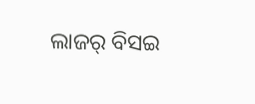ଲାଜର୍ ବିସଇ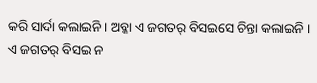କରି ସାର୍ଦା କଲାଇନି । ଅବ୍କା ଏ ଜଗତର୍ ବିସଇସେ ଚିନ୍ତା କଲାଇନି ।
ଏ ଜଗତର୍ ବିସଇ ନ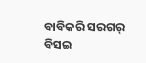ବାବିକରି ସରଗର୍ ବିସଇ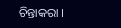ଚିନ୍ତାକରା ।